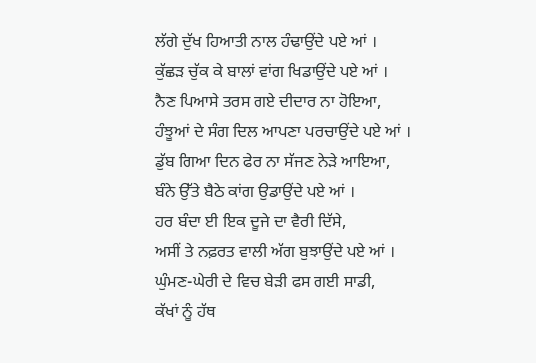ਲੱਗੇ ਦੁੱਖ ਹਿਆਤੀ ਨਾਲ ਹੰਢਾਉਂਦੇ ਪਏ ਆਂ ।
ਕੁੱਛੜ ਚੁੱਕ ਕੇ ਬਾਲਾਂ ਵਾਂਗ ਖਿਡਾਉਂਦੇ ਪਏ ਆਂ ।
ਨੈਣ ਪਿਆਸੇ ਤਰਸ ਗਏ ਦੀਦਾਰ ਨਾ ਹੋਇਆ,
ਹੰਝੂਆਂ ਦੇ ਸੰਗ ਦਿਲ ਆਪਣਾ ਪਰਚਾਉਂਦੇ ਪਏ ਆਂ ।
ਡੁੱਬ ਗਿਆ ਦਿਨ ਫੇਰ ਨਾ ਸੱਜਣ ਨੇੜੇ ਆਇਆ,
ਬੰਨੇ ਉੱਤੇ ਬੈਠੇ ਕਾਂਗ ਉਡਾਉਂਦੇ ਪਏ ਆਂ ।
ਹਰ ਬੰਦਾ ਈ ਇਕ ਦੂਜੇ ਦਾ ਵੈਰੀ ਦਿੱਸੇ,
ਅਸੀਂ ਤੇ ਨਫ਼ਰਤ ਵਾਲੀ ਅੱਗ ਬੁਝਾਉਂਦੇ ਪਏ ਆਂ ।
ਘੁੰਮਣ-ਘੇਰੀ ਦੇ ਵਿਚ ਬੇੜੀ ਫਸ ਗਈ ਸਾਡੀ,
ਕੱਖਾਂ ਨੂੰ ਹੱਥ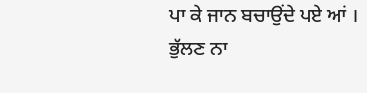ਪਾ ਕੇ ਜਾਨ ਬਚਾਉਂਦੇ ਪਏ ਆਂ ।
ਭੁੱਲਣ ਨਾ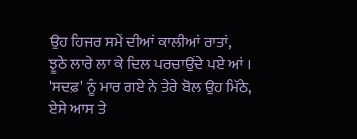ਉਹ ਹਿਜਰ ਸਮੇਂ ਦੀਆਂ ਕਾਲੀਆਂ ਰਾਤਾਂ,
ਝੂਠੇ ਲਾਰੇ ਲਾ ਕੇ ਦਿਲ ਪਰਚਾਉਂਦੇ ਪਏ ਆਂ ।
'ਸਦਫ਼' ਨੂੰ ਮਾਰ ਗਏ ਨੇ ਤੇਰੇ ਬੋਲ ਉਹ ਮਿੱਠੇ,
ਏਸੇ ਆਸ ਤੇ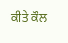ਕੀਤੇ ਕੌਲ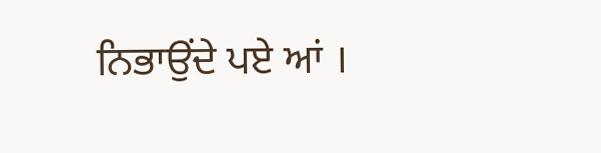ਨਿਭਾਉਂਦੇ ਪਏ ਆਂ ।